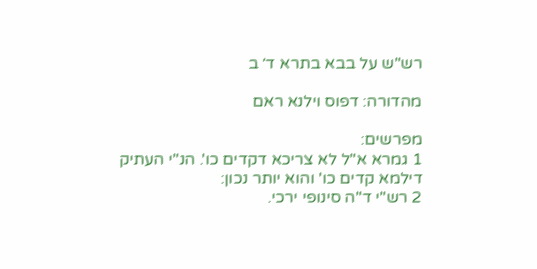רש"ש על בבא בתרא ד׳ ב

מהדורה: דפוס וילנא ראם

מפרשים:
1 גמרא א"ל לא צריכא דקדים כו'. הנ"י העתיק דילמא קדים כו' והוא יותר נכון:
2 רש"י ד"ה סינופי ירכי.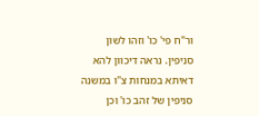ור"ח פי' כו' וזהו לשון סניפין. נראה דיכוון להא דאיתא במנחות צ"ו במשנה סניפין של זהב כו' וכן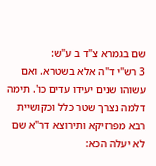שם בגמרא צ"ד ב ע"ש:
3 רש"י ד"ה אלא בשטרא. ואם עשוהו שנים יעידו עדים כו'. תימה דלמה נצרך שטר כלל וכקושיית רבא מפרזיקא ותירוצא דר"א שם לא יעלה הכא: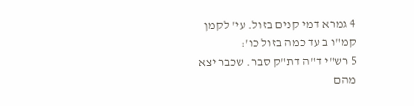4 גמרא דמי קנים בזול. עי' לקמן קמ"ו ב עד כמה בזול כו':
5 רש"י ד"ה דת"ק סבר. שכבר יצא מהם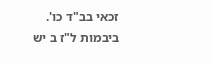זכאי בב"ד כו'. ביבמות ל"ז ב יש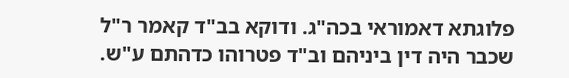פלוגתא דאמוראי בכה"ג. ודוקא בב"ד קאמר ר"ל שכבר היה דין ביניהם וב"ד פטרוהו כדהתם ע"ש.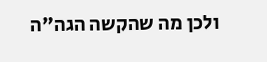ולכן מה שהקשה הגה"ה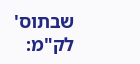שבתוס' לק"מ: